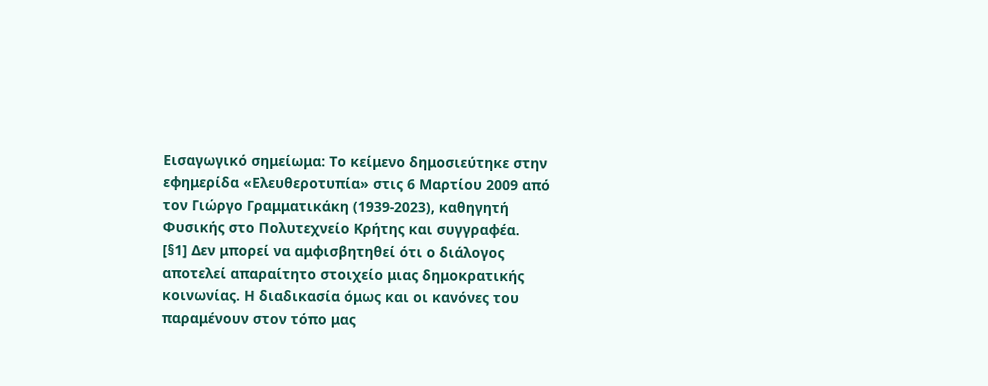Εισαγωγικό σημείωμα: Το κείμενο δημοσιεύτηκε στην εφημερίδα «Ελευθεροτυπία» στις 6 Μαρτίου 2009 από τον Γιώργο Γραμματικάκη (1939-2023), καθηγητή Φυσικής στο Πολυτεχνείο Κρήτης και συγγραφέα.
[§1] Δεν μπορεί να αμφισβητηθεί ότι ο διάλογος αποτελεί απαραίτητο στοιχείο μιας δημοκρατικής κοινωνίας. Η διαδικασία όμως και οι κανόνες του παραμένουν στον τόπο μας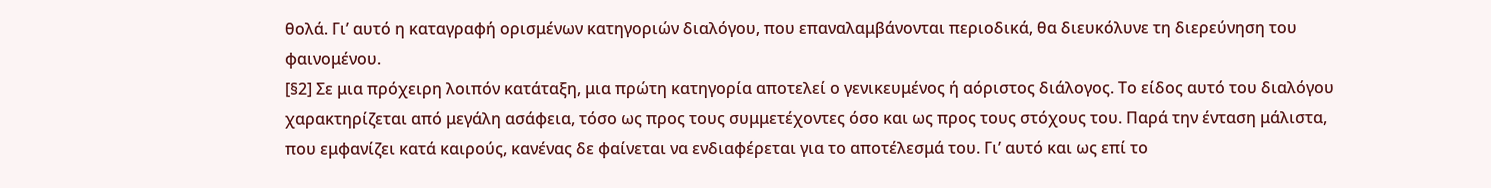θολά. Γι’ αυτό η καταγραφή ορισμένων κατηγοριών διαλόγου, που επαναλαμβάνονται περιοδικά, θα διευκόλυνε τη διερεύνηση του φαινομένου.
[§2] Σε μια πρόχειρη λοιπόν κατάταξη, μια πρώτη κατηγορία αποτελεί ο γενικευμένος ή αόριστος διάλογος. Το είδος αυτό του διαλόγου χαρακτηρίζεται από μεγάλη ασάφεια, τόσο ως προς τους συμμετέχοντες όσο και ως προς τους στόχους του. Παρά την ένταση μάλιστα, που εμφανίζει κατά καιρούς, κανένας δε φαίνεται να ενδιαφέρεται για το αποτέλεσμά του. Γι’ αυτό και ως επί το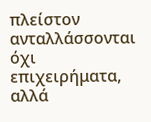πλείστον ανταλλάσσονται όχι επιχειρήματα, αλλά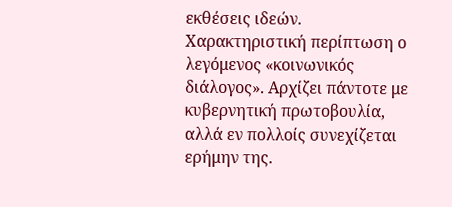εκθέσεις ιδεών. Χαρακτηριστική περίπτωση ο λεγόμενος «κοινωνικός διάλογος». Αρχίζει πάντοτε με κυβερνητική πρωτοβουλία, αλλά εν πολλοίς συνεχίζεται ερήμην της.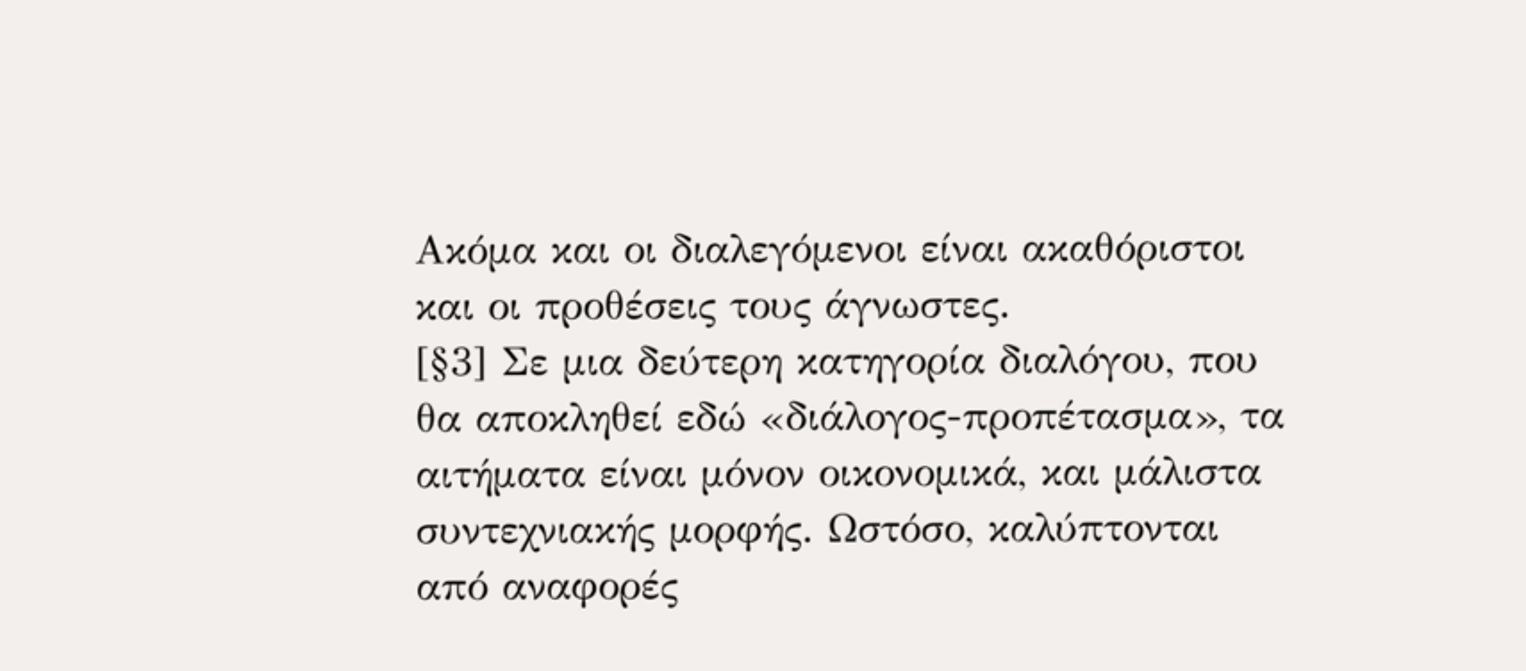Ακόμα και οι διαλεγόμενοι είναι ακαθόριστοι και οι προθέσεις τους άγνωστες.
[§3] Σε μια δεύτερη κατηγορία διαλόγου, που θα αποκληθεί εδώ «διάλογος-προπέτασμα», τα αιτήματα είναι μόνον οικονομικά, και μάλιστα συντεχνιακής μορφής. Ωστόσο, καλύπτονται από αναφορές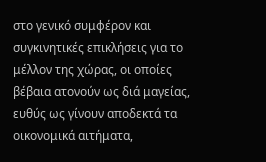στο γενικό συμφέρον και συγκινητικές επικλήσεις για το μέλλον της χώρας, οι οποίες βέβαια ατονούν ως διά μαγείας, ευθύς ως γίνουν αποδεκτά τα οικονομικά αιτήματα,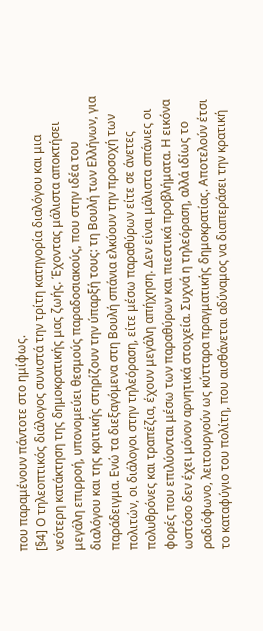που παραμένουν πάντοτε στο ημίφως.
[§4] Ο τηλεοπτικός διάλογος συνιστά την τρίτη κατηγορία διαλόγου και μια νεότερη κατάκτηση της δημοκρατικής μας ζωής. Έχοντας μάλιστα αποκτήσει μεγάλη επιρροή, υπονομεύει θεσμούς παραδοσιακούς, που στην ιδέα του διαλόγου και της κριτικής στηρίζουν την ύπαρξή τους: τη Βουλή των Ελλήνων, για παράδειγμα. Ενώ τα διεξαγόμενα στη Βουλή σπάνια ελκύουν την προσοχή των πολιτών, οι διάλογοι στην τηλεόραση, είτε μέσω παραθύρων είτε σε άνετες πολυθρόνες και τραπέζια, έχουν μεγάλη απήχηση. Δεν είναι μάλιστα σπάνιες οι φορές που επιλύονται μέσω των παραθύρων και πιεστικά προβλήματα. Η εικόνα ωστόσο δεν έχει μόνον αρνητικά στοιχεία. Συχνά η τηλεόραση, αλλά ιδίως το ραδιόφωνο, λειτουργούν ως κύτταρα πραγματικής δημοκρατίας. Αποτελούν έτσι το καταφύγιο του πολίτη, που αισθάνεται αδύναμος να διαπεράσει την κρατική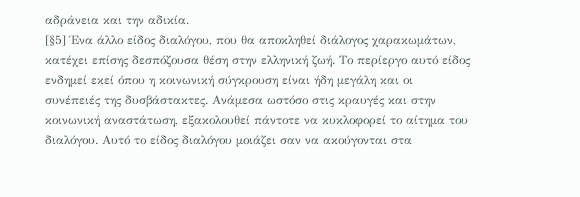αδράνεια και την αδικία.
[§5] Ένα άλλο είδος διαλόγου, που θα αποκληθεί διάλογος χαρακωμάτων, κατέχει επίσης δεσπόζουσα θέση στην ελληνική ζωή. Το περίεργο αυτό είδος ενδημεί εκεί όπου η κοινωνική σύγκρουση είναι ήδη μεγάλη και οι συνέπειές της δυσβάστακτες. Ανάμεσα ωστόσο στις κραυγές και στην κοινωνική αναστάτωση, εξακολουθεί πάντοτε να κυκλοφορεί το αίτημα του διαλόγου. Αυτό το είδος διαλόγου μοιάζει σαν να ακούγονται στα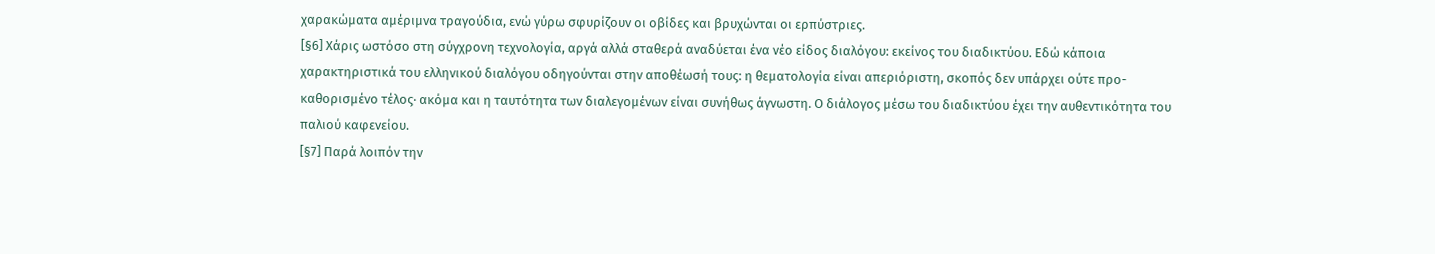χαρακώματα αμέριμνα τραγούδια, ενώ γύρω σφυρίζουν οι οβίδες και βρυχώνται οι ερπύστριες.
[§6] Χάρις ωστόσο στη σύγχρονη τεχνολογία, αργά αλλά σταθερά αναδύεται ένα νέο είδος διαλόγου: εκείνος του διαδικτύου. Εδώ κάποια χαρακτηριστικά του ελληνικού διαλόγου οδηγούνται στην αποθέωσή τους: η θεματολογία είναι απεριόριστη, σκοπός δεν υπάρχει ούτε προ-καθορισμένο τέλος· ακόμα και η ταυτότητα των διαλεγομένων είναι συνήθως άγνωστη. Ο διάλογος μέσω του διαδικτύου έχει την αυθεντικότητα του παλιού καφενείου.
[§7] Παρά λοιπόν την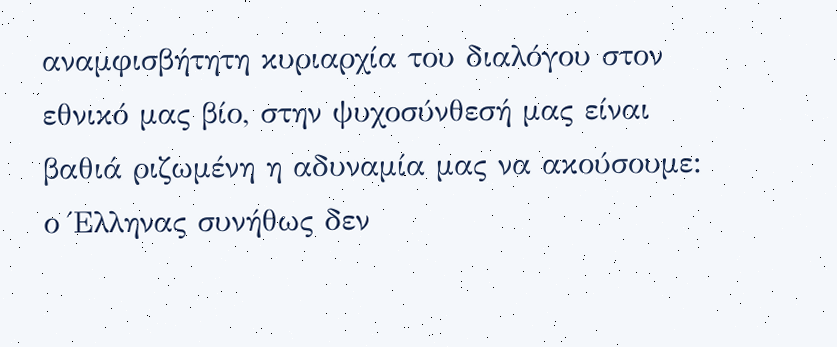αναμφισβήτητη κυριαρχία του διαλόγου στον εθνικό μας βίο, στην ψυχοσύνθεσή μας είναι βαθιά ριζωμένη η αδυναμία μας να ακούσουμε: ο Έλληνας συνήθως δεν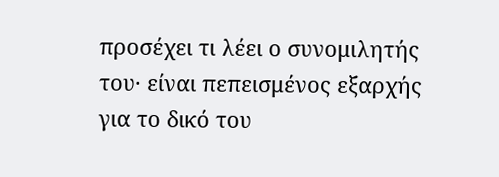προσέχει τι λέει ο συνομιλητής του· είναι πεπεισμένος εξαρχής για το δικό του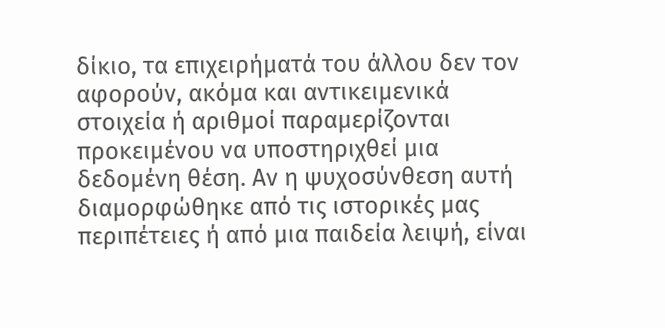δίκιο, τα επιχειρήματά του άλλου δεν τον αφορούν, ακόμα και αντικειμενικά στοιχεία ή αριθμοί παραμερίζονται προκειμένου να υποστηριχθεί μια δεδομένη θέση. Αν η ψυχοσύνθεση αυτή διαμορφώθηκε από τις ιστορικές μας περιπέτειες ή από μια παιδεία λειψή, είναι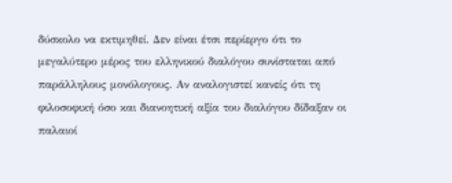δύσκολο να εκτιμηθεί. Δεν είναι έτσι περίεργο ότι το μεγαλύτερο μέρος του ελληνικού διαλόγου συνίσταται από παράλληλους μονόλογους. Αν αναλογιστεί κανείς ότι τη φιλοσοφική όσο και διανοητική αξία του διαλόγου δίδαξαν οι παλαιοί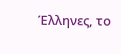Έλληνες, το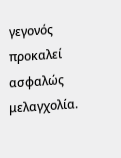γεγονός προκαλεί ασφαλώς μελαγχολία.